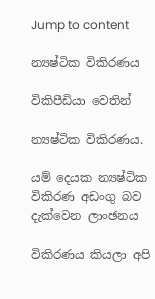Jump to content

න්‍යෂ්ටික විකිරණය

විකිපීඩියා වෙතින්

න්‍යෂ්ටික විකිරණය.

යම් දෙයක න්‍යෂ්ටික විකිරණ අඩංගු බව දැක්වෙන ලාංඡනය

විකිරණය කියලා අපි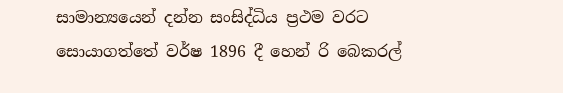සාමාන්‍යයෙන් දන්න සංසිද්ධිය ප්‍රථම වරට සොයාගත්තේ වර්ෂ 1896 දී හෙන් රි බෙකරල්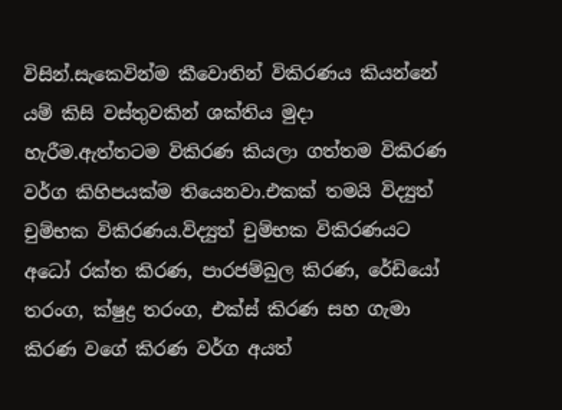විසින්.සැකෙවින්ම කීවොතින් විකිරණය කියන්නේ යම් කිසි වස්තුවකින් ශක්තිය මුදා හැරීම.ඇත්තටම විකිරණ කියලා ගත්තම විකිරණ වර්ග කිහිපයක්ම තියෙනවා.එකක් තමයි විද්‍යුත් චුම්භක විකිරණය.විද්‍යුත් චුම්භක විකිරණයට අධෝ රක්ත කිරණ, පාරජම්බුල කිරණ, රේඩියෝ තරංග, ක්ෂුද්‍ර තරංග, එක්ස් කිරණ සහ ගැමා කිරණ වගේ කිරණ වර්ග අයත්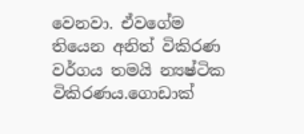වෙනවා. ඒවගේම තියෙන අනිත් විකිරණ වර්ගය තමයි න්‍යෂ්ටික විකිරණය.ගොඩාක්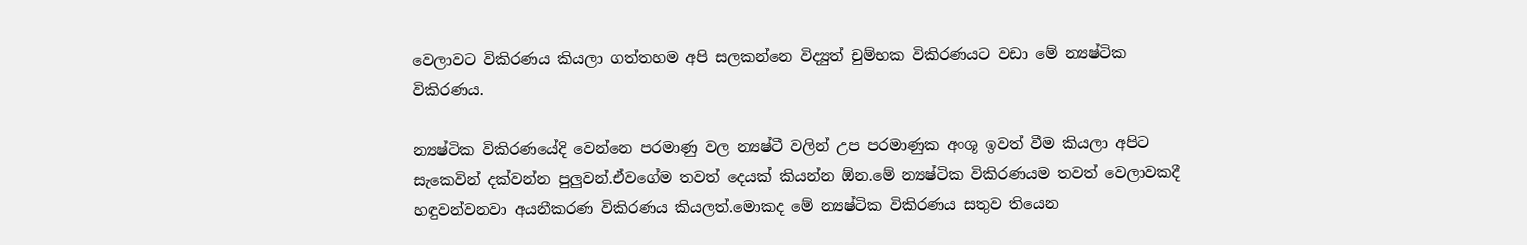වෙලාවට විකිරණය කියලා ගත්තහම අපි සලකන්නෙ විද්‍යුත් චුම්භක විකිරණයට වඩා මේ න්‍යෂ්ටික විකිරණය.

න්‍යෂ්ටික විකිරණයේදි වෙන්නෙ පරමාණු වල න්‍යෂ්ටී වලින් උප පරමාණුක අංශූ ඉවත් වීම කියලා අපිට සැකෙවින් දක්වන්න පුලුවන්.ඒවගේම තවත් දෙයක් කියන්න ඕන.මේ න්‍යෂ්ටික විකිරණයම තවත් වෙලාවකදී හඳුවන්වනවා අයනීකරණ විකිරණය කියලත්.මොකද මේ න්‍යෂ්ටික විකිරණය සතුව තියෙන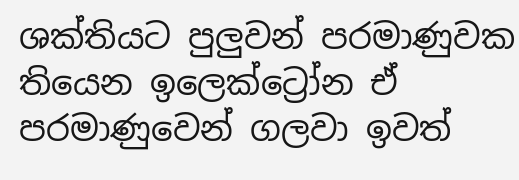ශක්තියට පුලුවන් පරමාණුවක තියෙන ඉලෙක්ට්‍රෝන ඒ පරමාණුවෙන් ගලවා ඉවත්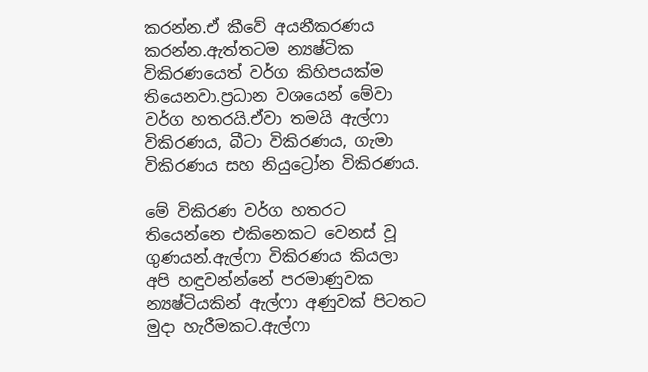කරන්න.ඒ කීවේ අයනීකරණය කරන්න.ඇත්තටම න්‍යෂ්ටික විකිරණයෙත් වර්ග කිහිපයක්ම තියෙනවා.ප්‍රධාන වශයෙන් මේවා වර්ග හතරයි.ඒවා තමයි ඇල්ෆා විකිරණය, බීටා විකිරණය, ගැමා විකිරණය සහ නියුට්‍රෝන විකිරණය.

මේ විකිරණ වර්ග හතරට තියෙන්නෙ එකිනෙකට වෙනස් වූ ගුණයන්.ඇල්ෆා විකිරණය කියලා අපි හඳුවන්න්නේ පරමාණුවක න්‍යෂ්ටියකින් ඇල්ෆා අණුවක් පිටතට මුදා හැරීමකට.ඇල්ෆා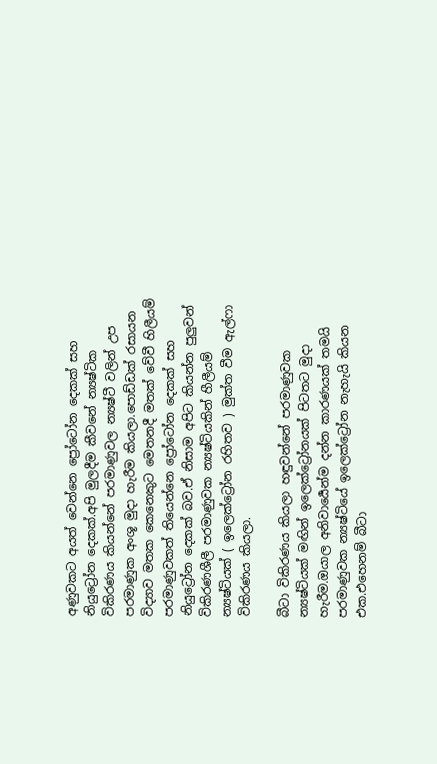අණුවකට අයත් වෙන්නෙ ප්‍රෝටෝන දෙකක් සහ නියුට්‍රෝන දෙකක්.අපි මුලදීම කීවනේ න්‍යෂ්ටික විකිරණය කියන්නේ පරමාණුවල න්‍යෂ්ටී වලින් උප පරමාණුක අංශූ මුදා හැරීම කියලා.පොඩ්ඩක් රසායන විද්‍යාව මතක කෙනෙකුට මෙතනදී මතක් වේවී හිලීයම් පරමාණුවකත් තියෙන්නෙ ප්‍රෝටෝන දෙකක් සහ නියුට්‍රෝන දෙකක් බව.ඒ නිසාම අපිට කියන්න පුලුවන් විකිරණශීලී පරමාණුවක න්‍යෂ්ටියකින් හීලීයම් න්‍යෂ්ටියක් ( ඉලෙක්ට්‍රෝන රහිතව ) මුක්ත වීම ඇල්ෆා විකිරණය කියලා.

බීටා විකිරණය කියලා හඳුවන්නේ පරමාණුවක න්‍යෂ්ටියක් මඟින් ඉලෙක්ට්‍රෝනයක් පිටතට මුදා හැරීම.ඔයාල අනිවාර්‍යෙන්ම දන්න කාරණයක් තමයි පරමාණුවක න්‍යෂ්ටියේ ඉලෙක්ට්‍රෝන නැහැයි කියන එක.එහෙනම් බීටා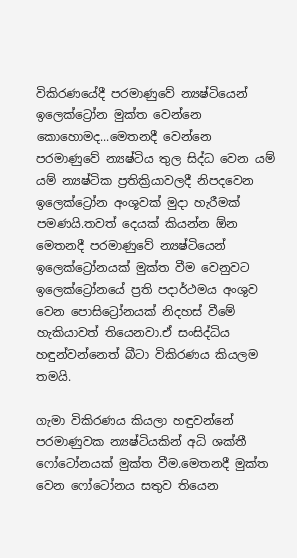විකිරණයේදී පරමාණුවේ න්‍යෂ්ටියෙන් ඉලෙක්ට්‍රෝන මුක්ත වෙන්නෙ කොහොමද...මෙතනදී වෙන්නෙ පරමාණුවේ න්‍යෂ්ටිය තුල සිද්ධ වෙන යම් යම් න්‍යෂ්ටික ප්‍රතික්‍රියාවලදී නිපදවෙන ඉලෙක්ට්‍රෝන අංශූවක් මුදා හැරීමක් පමණයි.තවත් දෙයක් කියන්න ඕන මෙතනදී පරමාණුවේ න්‍යෂ්ටියෙන් ඉලෙක්ට්‍රෝනයක් මුක්ත වීම වෙනුවට ඉලෙක්ට්‍රෝනයේ ප්‍රති පදාර්ථමය අංශුව වෙන පොසිට්‍රෝනයක් නිදහස් වීමේ හැකියාවත් තියෙනවා.ඒ සංසිද්ධිය හඳුන්වන්නෙත් බීටා විකිරණය කියලම තමයි.

ගැමා විකිරණය කියලා හඳුවන්නේ පරමාණුවක න්‍යෂ්ටියකින් අධි ශක්තී ෆෝටෝනයක් මුක්ත වීම.මෙතනදී මුක්ත වෙන ෆෝටෝනය සතුව තියෙන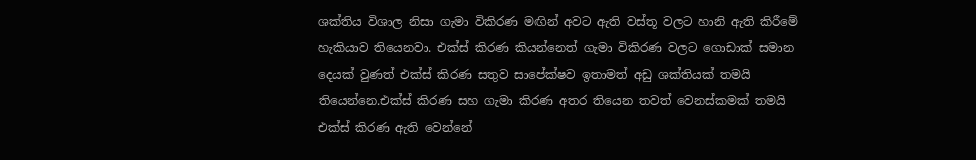ශක්තිය විශාල නිසා ගැමා විකිරණ මඟින් අවට ඇති වස්තූ වලට හානි ඇති කිරීමේ හැකියාව තියෙනවා. එක්ස් කිරණ කියන්නෙත් ගැමා විකිරණ වලට ගොඩාක් සමාන දෙයක් වුණත් එක්ස් කිරණ සතුව සාපේක්ෂව ඉතාමත් අඩු ශක්තියක් තමයි තියෙන්නෙ.එක්ස් කිරණ සහ ගැමා කිරණ අතර තියෙන තවත් වෙනස්කමක් තමයි එක්ස් කිරණ ඇති වෙන්නේ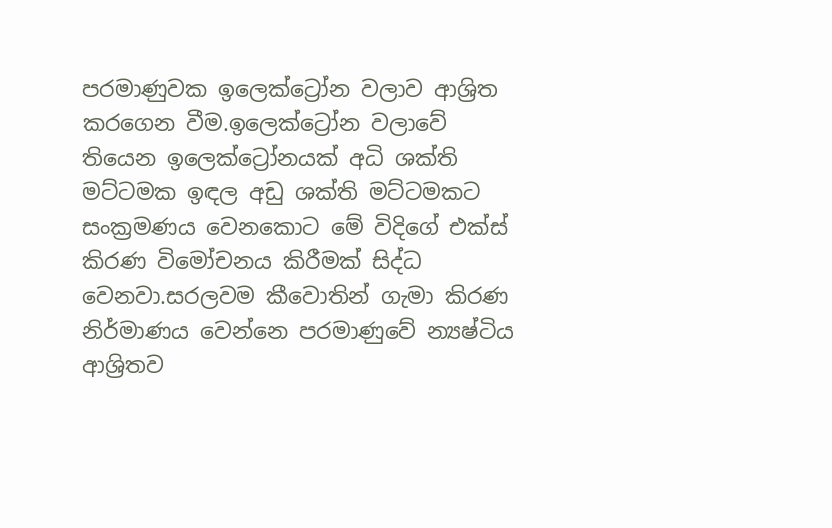පරමාණුවක ඉලෙක්ට්‍රෝන වලාව ආශ්‍රිත කරගෙන වීම.ඉලෙක්ට්‍රෝන වලාවේ තියෙන ඉලෙක්ට්‍රෝනයක් අධි ශක්ති මට්ටමක ඉඳල අඩු ශක්ති මට්ටමකට සංක්‍රමණය වෙනකොට මේ විදිගේ එක්ස් කිරණ විමෝචනය කිරීමක් සිද්ධ වෙනවා.සරලවම කීවොතින් ගැමා කිරණ නිර්මාණය වෙන්නෙ පරමාණුවේ න්‍යෂ්ටිය ආශ්‍රිතව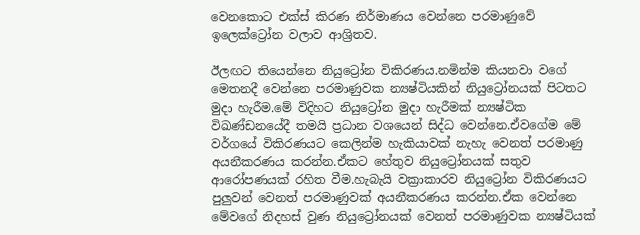වෙනකොට එක්ස් කිරණ නිර්මාණය වෙන්නෙ පරමාණුවේ ඉලෙක්ට්‍රෝන වලාව ආශ්‍රිතව.

ඊලඟට තියෙන්නෙ නියුට්‍රෝන විකිරණය.නමින්ම කියනවා වගේ මෙතනදී වෙන්නෙ පරමාණුවක න්‍යෂ්ටියකින් නියුට්‍රෝනයක් පිටතට මුදා හැරීම.මේ විදිහට නියුට්‍රෝන මුදා හැරීමක් න්‍යෂ්ටික විඛණ්ඩනයේදී තමයි ප්‍රධාන වශයෙන් සිද්ධ වෙන්නෙ.ඒවගේම මේ වර්ගයේ විකිරණයට කෙලින්ම හැකියාවක් නැහැ වෙනත් පරමාණු අයනීකරණය කරන්න.ඒකට හේතුව නියුට්‍රෝනයක් සතුව ආරෝපණයක් රහිත වීම.හැබැයි වක්‍රාකාරව නියුට්‍රෝන විකිරණයට පුලුවන් වෙනත් පරමාණුවක් අයනීකරණය කරන්න.ඒක වෙන්නෙ මේවගේ නිදහස් වුණ නියුට්‍රෝනයක් වෙනත් පරමාණුවක න්‍යෂ්ටියක්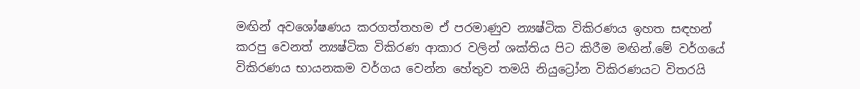මඟින් අවශෝෂණය කරගත්තහම ඒ පරමාණුව න්‍යෂ්ටික විකිරණය ඉහත සඳහන් කරපු වෙනත් න්‍යෂ්ටික විකිරණ ආකාර වලින් ශක්තිය පිට කිරීම මඟින්.මේ වර්ගයේ විකිරණය භායනකම වර්ගය වෙන්න හේතුව තමයි නියුට්‍රෝන විකිරණයට විතරයි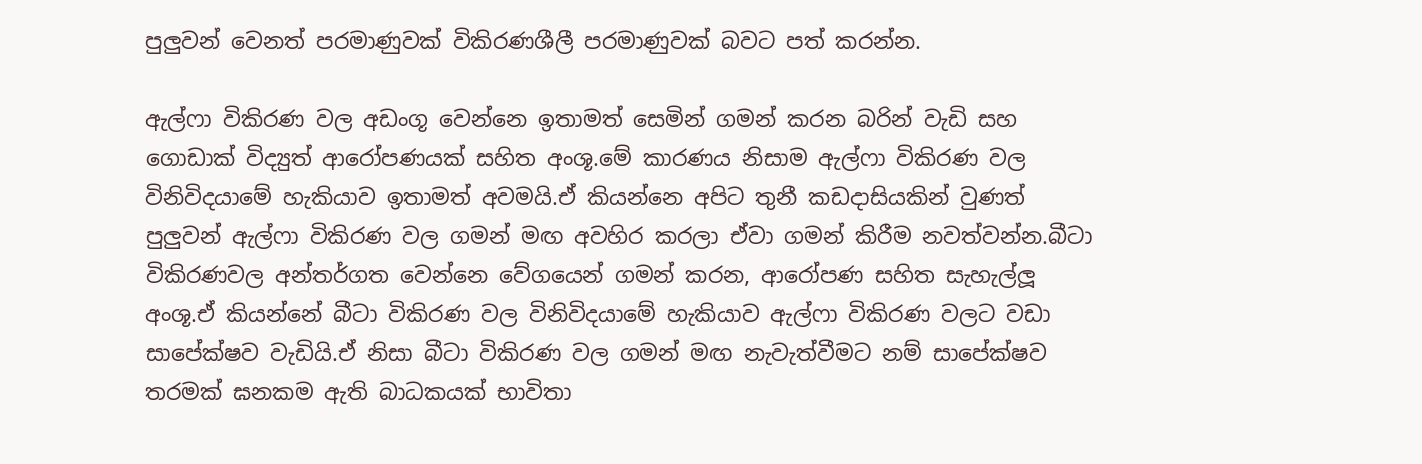පුලුවන් වෙනත් පරමාණුවක් විකිරණශීලී පරමාණුවක් බවට පත් කරන්න.

ඇල්ෆා විකිරණ වල අඩංගූ වෙන්නෙ ඉතාමත් සෙමින් ගමන් කරන බරින් වැඩි සහ ගොඩාක් විද්‍යුත් ආරෝපණයක් සහිත අංශූ.මේ කාරණය නිසාම ඇල්ෆා විකිරණ වල විනිවිදයාමේ හැකියාව ඉතාමත් අවමයි.ඒ කියන්නෙ අපිට තුනී කඩදාසියකින් වුණත් පුලුවන් ඇල්ෆා විකිරණ වල ගමන් මඟ අවහිර කරලා ඒවා ගමන් කිරීම නවත්වන්න.බීටා විකිරණවල අන්තර්ගත වෙන්නෙ වේගයෙන් ගමන් කරන, ආරෝපණ සහිත සැහැල්ලූ අංශූ.ඒ කියන්නේ බීටා විකිරණ වල විනිවිදයාමේ හැකියාව ඇල්ෆා විකිරණ වලට වඩා සාපේක්ෂව වැඩියි.ඒ නිසා බීටා විකිරණ වල ගමන් මඟ නැවැත්වීමට නම් සාපේක්ෂව තරමක් ඝනකම ඇති බාධකයක් භාවිතා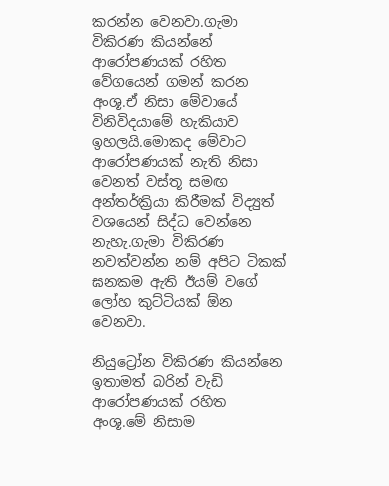කරන්න වෙනවා.ගැමා විකිරණ කියන්නේ ආරෝපණයක් රහිත වේගයෙන් ගමන් කරන අංශූ.ඒ නිසා මේවායේ විනිවිදයාමේ හැකියාව ඉහලයි.මොකද මේවාට ආරෝපණයක් නැති නිසා වෙනත් වස්තූ සමඟ අන්තර්ක්‍රියා කිරීමක් විද්‍යුත් වශයෙන් සිද්ධ වෙන්නෙ නැහැ.ගැමා විකිරණ නවත්වන්න නම් අපිට ටිකක් ඝනකම ඇති ඊයම් වගේ ලෝහ කුට්ටියක් ඕන වෙනවා.

නියුට්‍රෝන විකිරණ කියන්නෙ ඉතාමත් බරින් වැඩි ආරෝපණයක් රහිත අංශූ.මේ නිසාම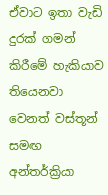ඒවාට ඉතා වැඩි දුරක් ගමන් කිරීමේ හැකියාව තියෙනවා වෙනත් වස්තූන් සමඟ අන්තර්ක්‍රියා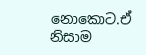නොකොට.ඒ නිසාම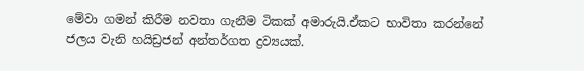මේවා ගමන් කිරීම නවතා ගැනීම ටිකක් අමාරුයි.ඒකට භාවිතා කරන්නේ ජලය වැනි හයිඩ්‍රජන් අන්තර්ගත ද්‍රව්‍යයක්.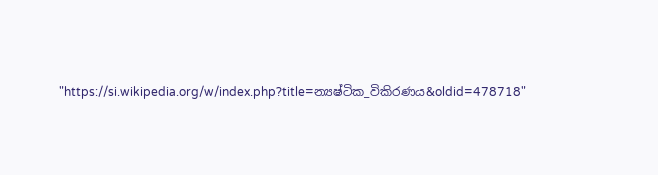"https://si.wikipedia.org/w/index.php?title=න්‍යෂ්ටික_විකිරණය&oldid=478718"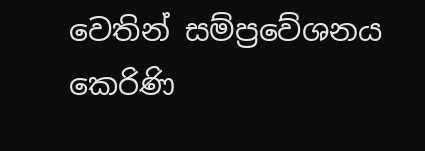වෙතින් සම්ප්‍රවේශනය කෙරිණි